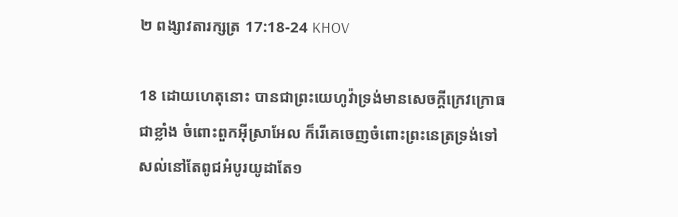២ ពង្សាវតារក្សត្រ 17:18-24 KHOV

18 ដោយហេតុនោះ បានជាព្រះ‌យេហូវ៉ាទ្រង់មានសេចក្តីក្រេវ‌ក្រោធជាខ្លាំង ចំពោះពួកអ៊ីស្រា‌អែល ក៏រើគេចេញចំពោះព្រះ‌នេត្រទ្រង់ទៅ សល់នៅតែពូជអំបូរយូដាតែ១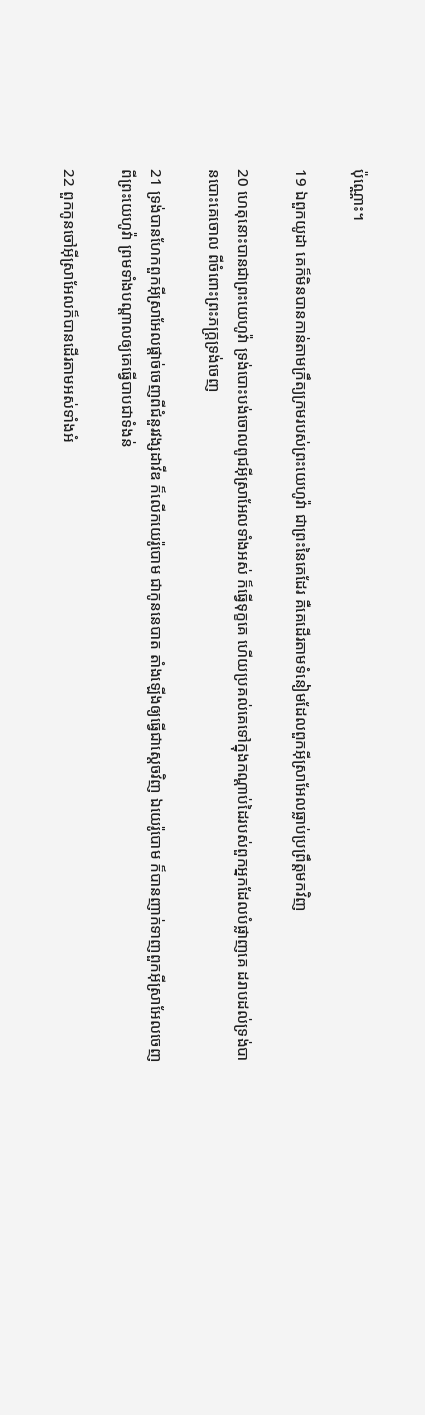ប៉ុណ្ណោះ។

19 ឯពួកយូដា គេក៏មិនបានកាន់តាមក្រឹត្យ‌ក្រមរបស់ព្រះ‌យេហូវ៉ា ជាព្រះនៃគេដែរ គឺគេដើរតាមទំនៀមដែលពួកអ៊ីស្រា‌អែលធ្លាប់ប្រព្រឹត្តមកវិញ

20 ហេតុនោះបានជាព្រះ‌យេហូវ៉ា ទ្រង់បោះ‌បង់ចោលពូជអ៊ីស្រា‌អែលទាំងអស់ ក៏ធ្វើទុក្ខគេ ហើយប្រគល់គេទៅក្នុងកណ្តាប់ដៃរបស់ពួកអ្នកដែលបំផ្លាញគេ ដរាបដល់ទ្រង់បានបោះគេចោល ពីចំពោះព្រះ‌ភក្ត្រទ្រង់ចេញ

21 ទ្រង់បានហែកពួកអ៊ីស្រា‌អែលផ្តាច់ចេញពីជំនួរវង្សដាវីឌ ក៏លើកយេរ៉ូ‌បោម ជាកូននេបាត តាំងឡើងឲ្យធ្វើជាស្តេចវិញ ឯយេរ៉ូ‌បោម ក៏បានញាក់ទាញពួកអ៊ីស្រា‌អែលចេញពីព្រះ‌យេហូវ៉ា ព្រមទាំងបណ្តាលឲ្យគេធ្វើបាបជាទំងន់

22 ពួកកូនចៅអ៊ីស្រា‌អែលក៏បានដើរតាមអស់ទាំងអំ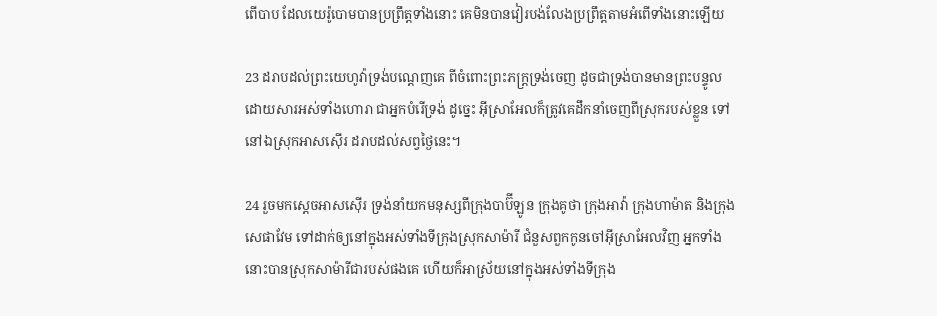ពើបាប ដែលយេរ៉ូ‌បោមបានប្រព្រឹត្តទាំងនោះ គេមិនបានវៀរបង់លែងប្រព្រឹត្តតាមអំពើទាំងនោះឡើយ

23 ដរាបដល់ព្រះ‌យេហូវ៉ាទ្រង់បណ្តេញគេ ពីចំពោះព្រះ‌ភក្ត្រទ្រង់ចេញ ដូចជាទ្រង់បានមានព្រះ‌បន្ទូលដោយ‌សារអស់ទាំងហោរា ជាអ្នកបំរើទ្រង់ ដូច្នេះ អ៊ីស្រា‌អែលក៏ត្រូវគេដឹក‌នាំចេញពីស្រុករបស់ខ្លួន ទៅនៅឯស្រុកអាស‌ស៊ើរ ដរាបដល់សព្វថ្ងៃនេះ។

24 រួចមកស្តេចអាស‌ស៊ើរ ទ្រង់នាំយកមនុស្សពីក្រុងបាប៊ី‌ឡូន ក្រុងគូថា ក្រុងអាវ៉ា ក្រុងហាម៉ាត និងក្រុងសេផា‌វែម ទៅដាក់ឲ្យនៅក្នុងអស់ទាំងទីក្រុងស្រុកសាម៉ារី ជំនួសពួកកូនចៅអ៊ីស្រា‌អែលវិញ អ្នកទាំងនោះបានស្រុកសាម៉ារីជារបស់ផងគេ ហើយក៏អាស្រ័យនៅក្នុងអស់ទាំងទីក្រុង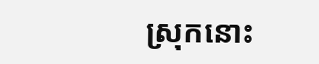ស្រុកនោះ